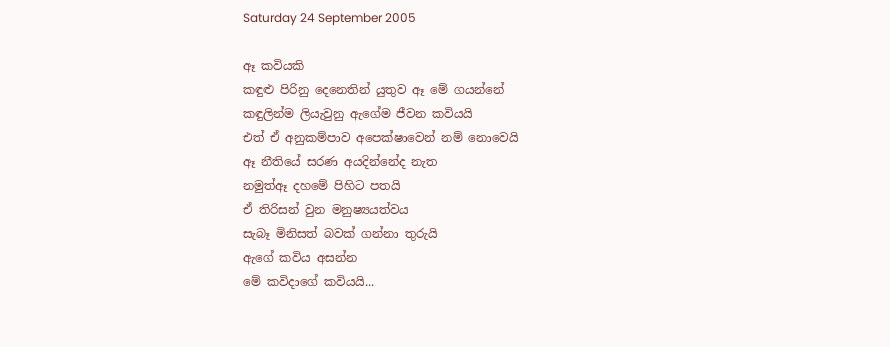Saturday 24 September 2005

ඈ කවියකි
කඳුළු පිරිනු දෙනෙතින් යුතුව ඈ මේ ගයන්නේ
කඳුලින්ම ලියැවුනු ඇගේම ජීවන කවියයි
එත් ඒ අනුකම්පාව අපෙක්ෂාවෙන් නම් නොවෙයි
ඈ නීතියේ සරණ අයදින්නේද නැත
නමුත්ඈ දහමේ පිහිට පතයි
ඒ තිරිසන් වුන මනුෂ්‍යයත්වය
සැබෑ මිනිසත් බවක් ගන්නා තුරුයි
ඇගේ කවිය අසන්න
මේ කවිදාගේ කවියයි...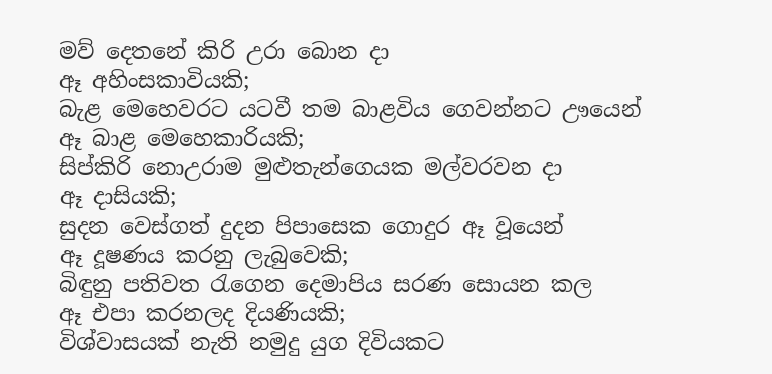මව් දෙතනේ කිරි උරා බොන දා
ඈ අහිංසකාවියකි;
බැළ මෙහෙවරට යටවී තම බාළවිය ගෙවන්නට ඌයෙන්
ඈ බාළ මෙහෙකාරියකි;
සිප්කිරි නොඋරාම මුළුතැන්ගෙයක මල්වරවන දා
ඈ දාසියකි;
සුදන වෙස්ගත් දුදන පිපාසෙක ගොදුර ඈ වූයෙන්
ඈ දූෂණය කරනු ලැබුවෙකි;
බිඳුනු පතිවත රැගෙන දෙමාපිය සරණ සොයන කල
ඈ එපා කරනලද දියණියකි;
විශ්වාසයක් නැති නමුදු යුග දිවියකට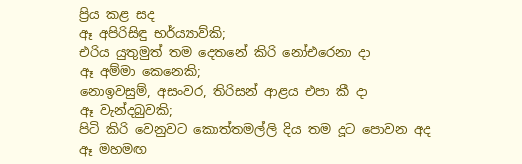ප්‍රිය කළ සද
ඈ අපිරිසිඳු භර්ය්‍යාව්කි;
එරිය යුතුමුත් තම දෙතනේ කිරි නෝඑරෙනා දා
ඈ අම්මා කෙනෙකි;
නොඉවසුම්, අසංවර, තිරිසන් ආළය එපා කී දා
ඈ වැන්දබුවකි;
පිටි කිරි වෙනුවට කොත්තමල්ලි දිය තම දූට පොවන අද
ඈ මහමඟ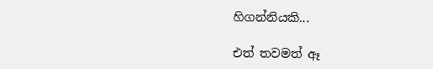හිගන්නියකි...

එත් තවමත් ඈ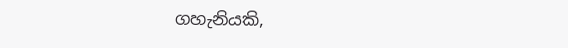ගහැනියකි,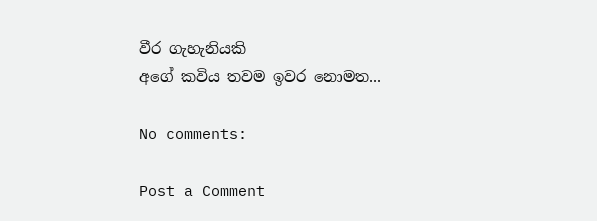වීර ගැහැනියකි
අගේ කවිය තවම ඉවර නොමත...

No comments:

Post a Comment